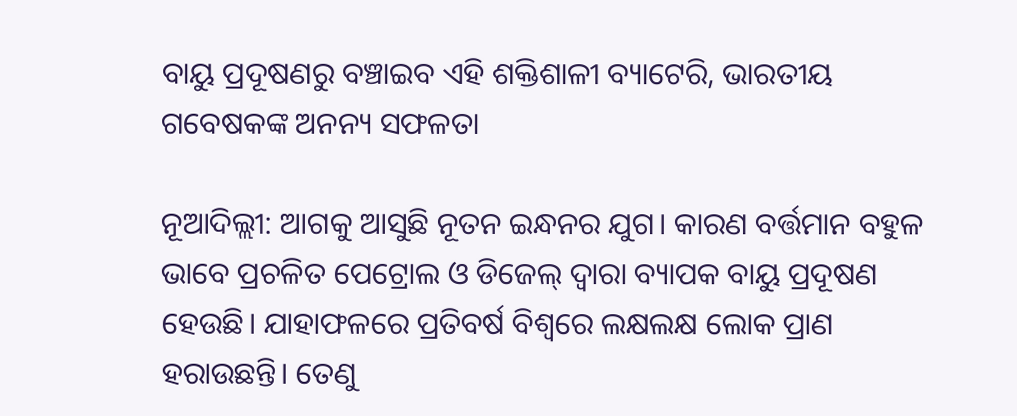ବାୟୁ ପ୍ରଦୂଷଣରୁ ବଞ୍ଚାଇବ ଏହି ଶକ୍ତିଶାଳୀ ବ୍ୟାଟେରି, ଭାରତୀୟ ଗବେଷକଙ୍କ ଅନନ୍ୟ ସଫଳତା

ନୂଆଦିଲ୍ଲୀ: ଆଗକୁ ଆସୁଛି ନୂତନ ଇନ୍ଧନର ଯୁଗ। କାରଣ ବର୍ତ୍ତମାନ ବହୁଳ ଭାବେ ପ୍ରଚଳିତ ପେଟ୍ରୋଲ ଓ ଡିଜେଲ୍ ଦ୍ବାରା ବ୍ୟାପକ ବାୟୁ ପ୍ରଦୂଷଣ ହେଉଛି। ଯାହାଫଳରେ ପ୍ରତିବର୍ଷ ବିଶ୍ବରେ ଲକ୍ଷଲକ୍ଷ ଲୋକ ପ୍ରାଣ ହରାଉଛନ୍ତି। ତେଣୁ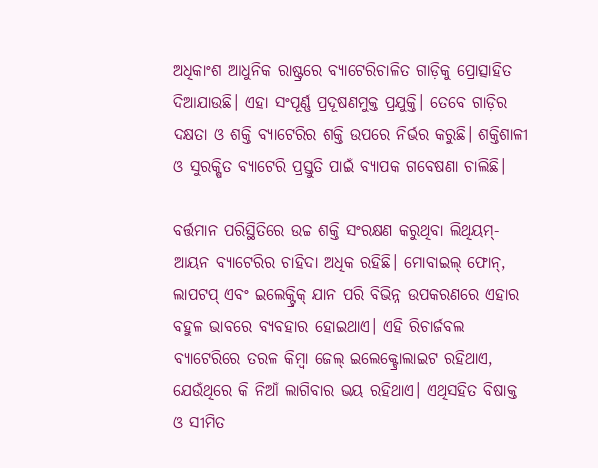ଅଧିକାଂଶ ଆଧୁନିକ ରାଷ୍ଟ୍ରରେ ବ୍ୟାଟେରିଚାଳିତ ଗାଡ଼ିକୁ ପ୍ରୋତ୍ସାହିତ ଦିଆଯାଉଛି। ଏହା ସଂପୂର୍ଣ୍ଣ ପ୍ରଦୂଷଣମୁକ୍ତ ପ୍ରଯୁକ୍ତି। ତେବେ ଗାଡ଼ିର ଦକ୍ଷତା ଓ ଶକ୍ତି ବ୍ୟାଟେରିର ଶକ୍ତି ଉପରେ ନିର୍ଭର କରୁଛି। ଶକ୍ତିଶାଳୀ ଓ ସୁରକ୍ଷିତ ବ୍ୟାଟେରି ପ୍ରସ୍ତୁତି ପାଇଁ ବ୍ୟାପକ ଗବେଷଣା ଚାଲିଛି।

ବର୍ତ୍ତମାନ ପରିସ୍ଥିତିରେ ଉଚ୍ଚ ଶକ୍ତି ସଂରକ୍ଷଣ କରୁଥିବା ଲିଥିୟମ୍-ଆୟନ ବ୍ୟାଟେରିର ଚାହିଦା ଅଧିକ ରହିଛି। ମୋବାଇଲ୍ ଫୋନ୍, ଲାପଟପ୍ ଏବଂ ଇଲେକ୍ଟ୍ରିକ୍ ଯାନ ପରି ବିଭିନ୍ନ ଉପକରଣରେ ଏହାର ବହୁଳ ଭାବରେ ବ୍ୟବହାର ହୋଇଥ‌ାଏ। ଏହି ରିଚାର୍ଜବଲ ବ୍ୟାଟେରିରେ ତରଳ କିମ୍ବା ଜେଲ୍ ଇଲେକ୍ଟ୍ରୋଲାଇଟ ରହିଥ‌ାଏ,  ଯେଉଁଥିରେ କି ନିଆଁ ଲାଗିବାର ଭୟ ରହିଥାଏ। ଏଥିସହିତ ବିଷାକ୍ତ ଓ ସୀମିତ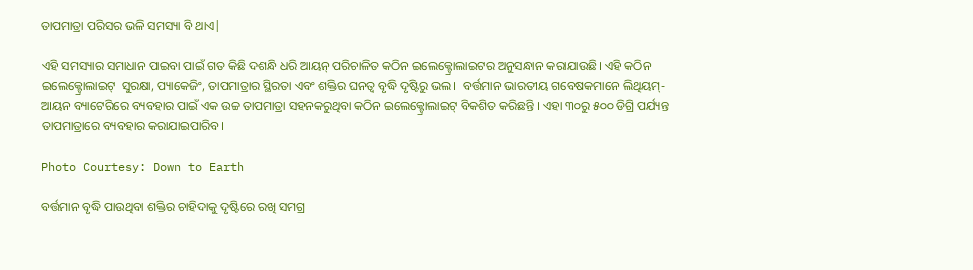ତାପମାତ୍ରା ପରିସର ଭଳି ସମସ୍ୟା ବି ଥାଏ|

ଏହି ସମସ୍ୟାର ସମାଧାନ ପାଇବା ପାଇଁ ଗତ କିଛି ଦଶନ୍ଧି ଧରି ଆୟନ୍ ପରିଚାଳିତ କଠିନ ଇଲେକ୍ଟ୍ରୋଲାଇଟର ଅନୁସନ୍ଧାନ କରାଯାଉଛି। ଏହି କଠିନ ଇଲେକ୍ଟ୍ରୋଲାଇଟ୍  ସୁରକ୍ଷା, ପ୍ୟାକେଜିଂ, ତାପମାତ୍ରାର ସ୍ଥିରତା ଏବଂ ଶକ୍ତିର ଘନତ୍ବ ବୃଦ୍ଧି ଦୃଷ୍ଟିରୁ ଭଲ।  ବର୍ତ୍ତମାନ ଭାରତୀୟ ଗବେଷକମାନେ ଲିଥିୟମ୍-ଆୟନ ବ୍ୟାଟେରିରେ ବ୍ୟବହାର ପାଇଁ ଏକ ଉଚ୍ଚ ତାପମାତ୍ରା ସହନକରୁଥିବା କଠିନ ଇଲେକ୍ଟ୍ରୋଲାଇଟ୍ ବିକଶିତ କରିଛନ୍ତି । ଏହା ୩୦ରୁ ୫୦୦ ଡିଗ୍ରି ପର୍ଯ୍ୟନ୍ତ ତାପମାତ୍ରାରେ ବ୍ୟବହାର କରାଯାଇପାରିବ।

Photo Courtesy: Down to Earth

ବର୍ତ୍ତମାନ ବୃଦ୍ଧି ପାଉଥିବା ଶକ୍ତିର ଚାହିଦାକୁ ଦୃଷ୍ଟିରେ ରଖି ସମଗ୍ର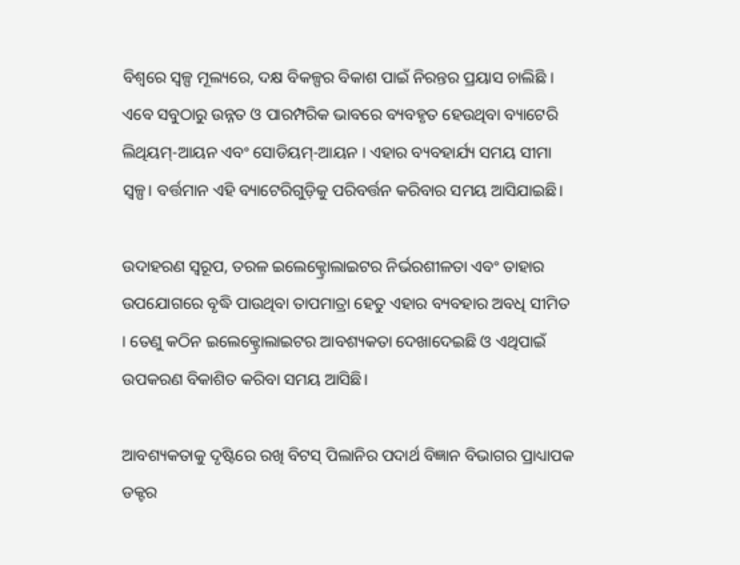ବିଶ୍ୱରେ ସ୍ୱଳ୍ପ ମୂଲ୍ୟରେ, ଦକ୍ଷ ବିକଳ୍ପର ବିକାଶ ପାଇଁ ନିରନ୍ତର ପ୍ରୟାସ ଚାଲିଛି । ଏବେ ସବୁଠାରୁ ଉନ୍ନତ ଓ ପାରମ୍ପରିକ ଭାବରେ ବ୍ୟବହୃତ ହେଉଥିବା ବ୍ୟାଟେରି ଲିଥିୟମ୍-ଆୟନ ଏବଂ ସୋଡିୟମ୍-ଆୟନ । ଏହାର ବ୍ୟବହାର୍ଯ୍ୟ ସମୟ ସୀମା ସ୍ବଳ୍ପ। ବର୍ତ୍ତମାନ ଏହି ବ୍ୟାଟେରିଗୁଡ଼ିକୁ ପରିବର୍ତ୍ତନ କରିବାର ସମୟ ଆସିଯାଇଛି।

ଉଦାହରଣ ସ୍ୱରୂପ, ତରଳ ଇଲେକ୍ଟ୍ରୋଲାଇଟର ନିର୍ଭରଶୀଳତା ଏବଂ ତାହାର ଉପଯୋଗରେ ବୃଦ୍ଧି ପାଉଥିବା ତାପମାତ୍ରା ହେତୁ ଏହାର ବ୍ୟବହାର ଅବଧି ସୀମିତ । ତେଣୁ କଠିନ ଇଲେକ୍ଟ୍ରୋଲାଇଟର ଆବଶ୍ୟକତା ଦେଖାଦେଇଛି ଓ ଏଥିପାଇଁ ଉପକରଣ ବିକାଶିତ କରିବା ସମୟ ଆସିଛି।

ଆବଶ୍ୟକତାକୁ ଦୃଷ୍ଟିରେ ରଖି ବିଟସ୍ ପିଲାନିର ପଦାର୍ଥ ବିଜ୍ଞାନ ବିଭାଗର ପ୍ରାଧ୍ୟାପକ ଡକ୍ଟର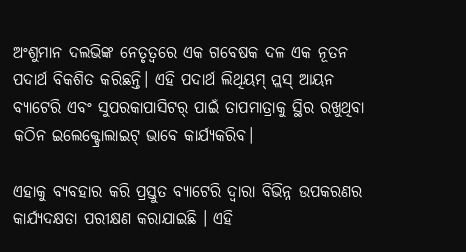ଅଂଶୁମାନ ଦଲଭିଙ୍କ ନେତୃତ୍ବରେ ଏକ ଗବେଷକ ଦଳ ଏକ ନୂତନ ପଦାର୍ଥ ବିକଶିତ କରିଛନ୍ତି। ଏହି ପଦାର୍ଥ ଲିଥିୟମ୍ ପ୍ଲସ୍ ଆୟନ ବ୍ୟାଟେରି ଏବଂ ସୁପରକାପାସିଟର୍ ପାଇଁ ତାପମାତ୍ରାକୁ ସ୍ଥିର ରଖୁଥିବା କଠିନ ଇଲେକ୍ଟ୍ରୋଲାଇଟ୍ ଭାବେ କାର୍ଯ୍ୟକରିବ।

ଏହାକୁ ବ୍ୟବହାର କରି ପ୍ରସ୍ତୁତ ବ୍ୟାଟେରି ଦ୍ବାରା ବିଭିନ୍ନ ଉପକରଣର କାର୍ଯ୍ୟଦକ୍ଷତା ପରୀକ୍ଷଣ କରାଯାଇଛି । ଏହି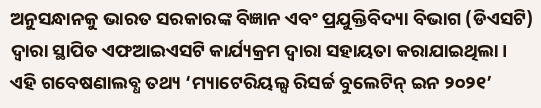ଅନୁସନ୍ଧାନକୁ ଭାରତ ସରକାରଙ୍କ ବିଜ୍ଞାନ ଏବଂ ପ୍ରଯୁକ୍ତିବିଦ୍ୟା ବିଭାଗ (ଡିଏସଟି) ଦ୍ୱାରା ସ୍ଥାପିତ ଏଫଆଇଏସଟି କାର୍ଯ୍ୟକ୍ରମ ଦ୍ୱାରା ସହାୟତା କରାଯାଇଥିଲା। ଏହି ଗବେଷଣାଲବ୍ଧ ତଥ୍ୟ ‘ମ୍ୟାଟେରିୟଲ୍ସ ରିସର୍ଚ୍ଚ ବୁଲେଟିନ୍ ଇନ ୨୦୨୧’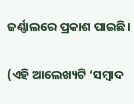ଜର୍ଣ୍ଣାଲ‌ରେ ପ୍ରକାଶ ପାଇଛି।

(ଏହି ଆଲେଖ୍ୟଟି ‘ସମ୍ବାଦ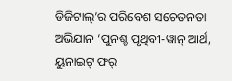ଡିଜିଟାଲ୍’ର ପରିବେଶ ସଚେତନତା ଅଭିଯାନ ‘ପୁନଶ୍ଚ ପୃଥିବୀ-ୱାନ୍ ଆର୍ଥ, ୟୁନାଇଟ୍ ଫର୍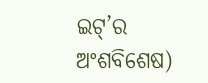ଇଟ୍’ର ଅଂଶବିଶେଷ)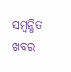ସମ୍ବନ୍ଧିତ ଖବର